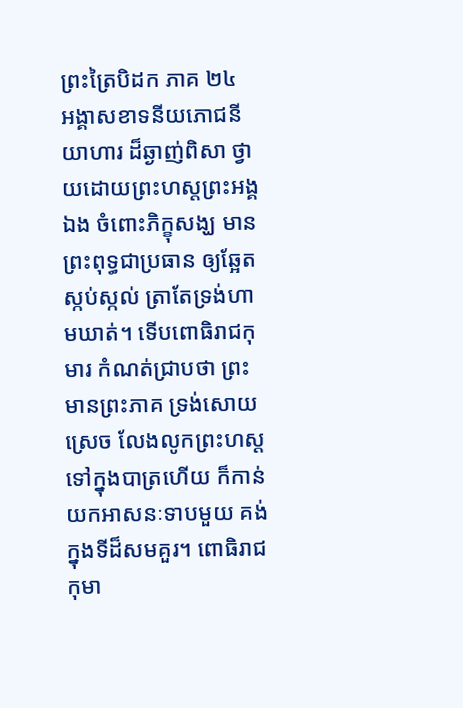ព្រះត្រៃបិដក ភាគ ២៤
អង្គាសខាទនីយភោជនីយាហារ ដ៏ឆ្ងាញ់ពិសា ថ្វាយដោយព្រះហស្តព្រះអង្គឯង ចំពោះភិក្ខុសង្ឃ មានព្រះពុទ្ធជាប្រធាន ឲ្យឆ្អែតស្កប់ស្កល់ ត្រាតែទ្រង់ហាមឃាត់។ ទើបពោធិរាជកុមារ កំណត់ជ្រាបថា ព្រះមានព្រះភាគ ទ្រង់សោយស្រេច លែងលូកព្រះហស្ត ទៅក្នុងបាត្រហើយ ក៏កាន់យកអាសនៈទាបមួយ គង់ក្នុងទីដ៏សមគួរ។ ពោធិរាជកុមា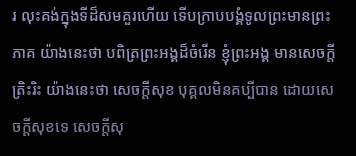រ លុះគង់ក្នុងទីដ៏សមគួរហើយ ទើបក្រាបបង្គំទូលព្រះមានព្រះភាគ យ៉ាងនេះថា បពិត្រព្រះអង្គដ៏ចំរើន ខ្ញុំព្រះអង្គ មានសេចក្តីត្រិះរិះ យ៉ាងនេះថា សេចក្តីសុខ បុគ្គលមិនគប្បីបាន ដោយសេចក្តីសុខទេ សេចក្តីសុ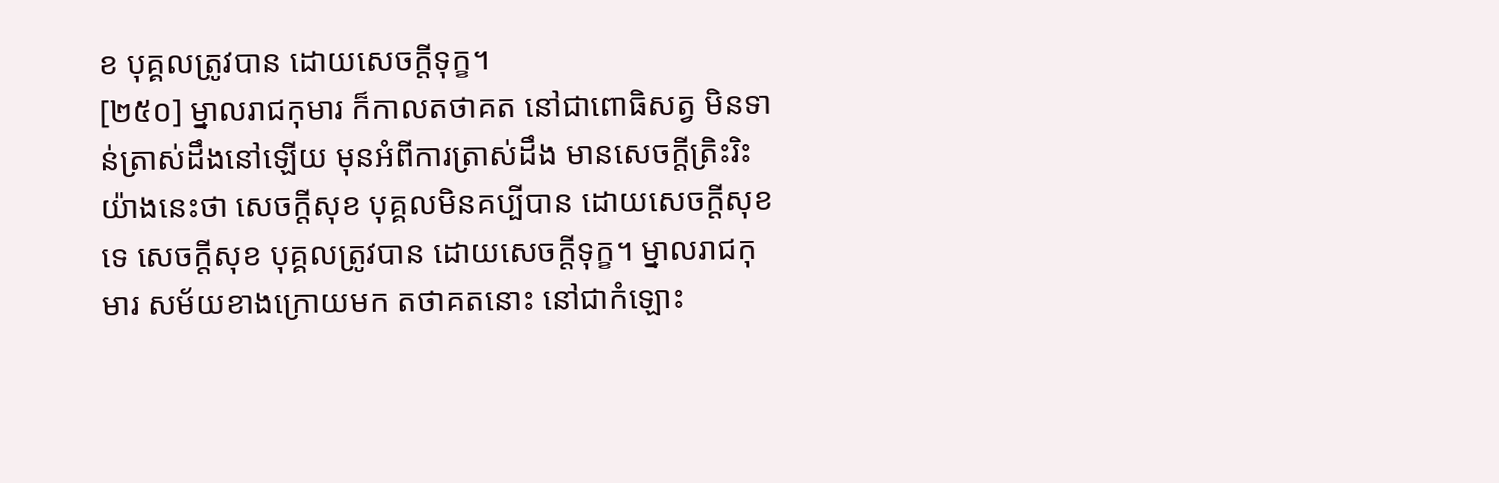ខ បុគ្គលត្រូវបាន ដោយសេចក្តីទុក្ខ។
[២៥០] ម្នាលរាជកុមារ ក៏កាលតថាគត នៅជាពោធិសត្វ មិនទាន់ត្រាស់ដឹងនៅឡើយ មុនអំពីការត្រាស់ដឹង មានសេចក្តីត្រិះរិះ យ៉ាងនេះថា សេចក្តីសុខ បុគ្គលមិនគប្បីបាន ដោយសេចក្តីសុខទេ សេចក្តីសុខ បុគ្គលត្រូវបាន ដោយសេចក្តីទុក្ខ។ ម្នាលរាជកុមារ សម័យខាងក្រោយមក តថាគតនោះ នៅជាកំឡោះ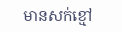មានសក់ខ្មៅ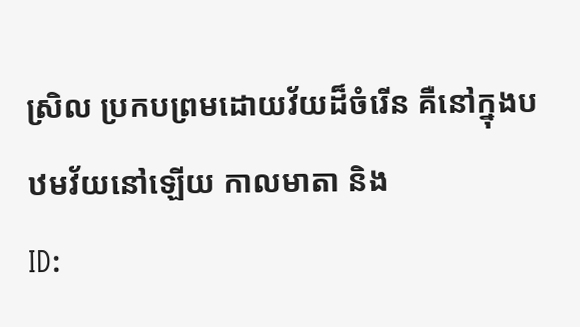ស្រិល ប្រកបព្រមដោយវ័យដ៏ចំរើន គឺនៅក្នុងបឋមវ័យនៅឡើយ កាលមាតា និង
ID: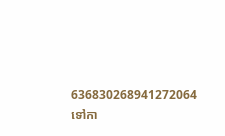636830268941272064
ទៅកា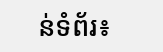ន់ទំព័រ៖